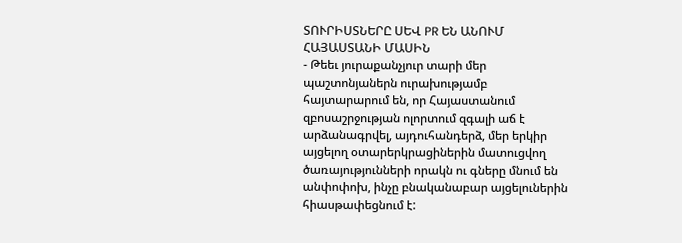ՏՈՒՐԻՍՏՆԵՐԸ ՍԵՎ PR ԵՆ ԱՆՈՒՄ ՀԱՅԱՍՏԱՆԻ ՄԱՍԻՆ
- Թեեւ յուրաքանչյուր տարի մեր պաշտոնյաներն ուրախությամբ հայտարարում են, որ Հայաստանում զբոսաշրջության ոլորտում զգալի աճ է արձանագրվել, այդուհանդերձ, մեր երկիր այցելող օտարերկրացիներին մատուցվող ծառայությունների որակն ու գները մնում են անփոփոխ, ինչը բնականաբար այցելուներին հիասթափեցնում է: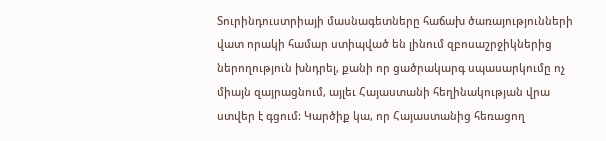Տուրինդուստրիայի մասնագետները հաճախ ծառայությունների վատ որակի համար ստիպված են լինում զբոսաշրջիկներից ներողություն խնդրել, քանի որ ցածրակարգ սպասարկումը ոչ միայն զայրացնում, այլեւ Հայաստանի հեղինակության վրա ստվեր է գցում: Կարծիք կա, որ Հայաստանից հեռացող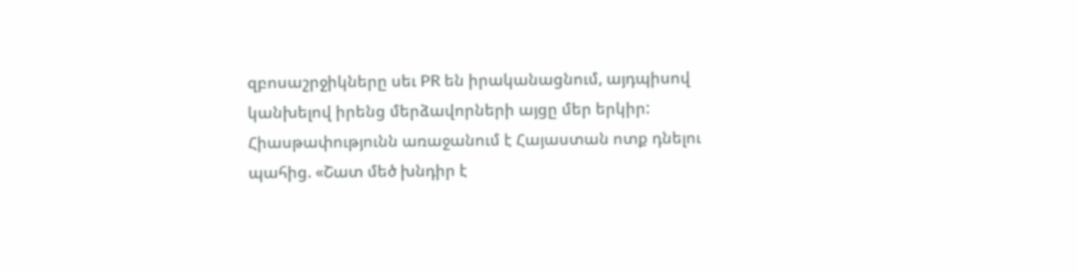զբոսաշրջիկները սեւ PR են իրականացնում, այդպիսով կանխելով իրենց մերձավորների այցը մեր երկիր: Հիասթափությունն առաջանում է Հայաստան ոտք դնելու պահից. «Շատ մեծ խնդիր է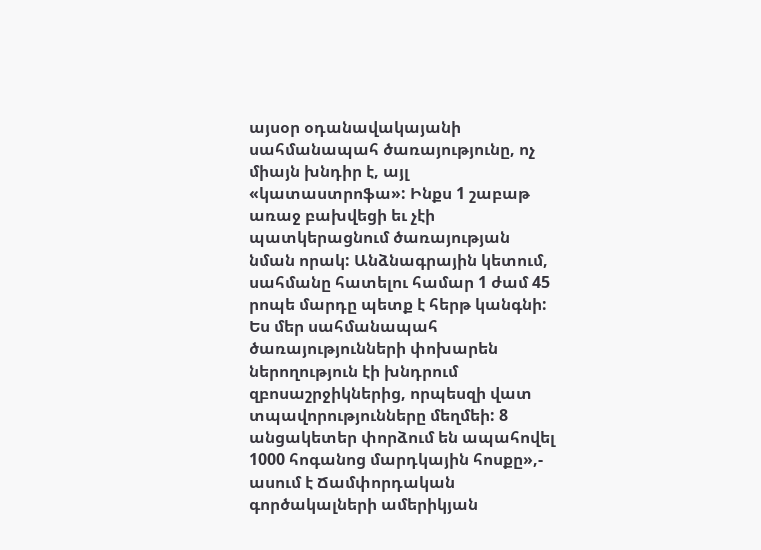այսօր օդանավակայանի սահմանապահ ծառայությունը, ոչ միայն խնդիր է, այլ «կատաստրոֆա»: Ինքս 1 շաբաթ առաջ բախվեցի եւ չէի պատկերացնում ծառայության նման որակ: Անձնագրային կետում, սահմանը հատելու համար 1 ժամ 45 րոպե մարդը պետք է հերթ կանգնի: Ես մեր սահմանապահ ծառայությունների փոխարեն ներողություն էի խնդրում զբոսաշրջիկներից, որպեսզի վատ տպավորությունները մեղմեի: 8 անցակետեր փորձում են ապահովել 1000 հոգանոց մարդկային հոսքը»,- ասում է Ճամփորդական գործակալների ամերիկյան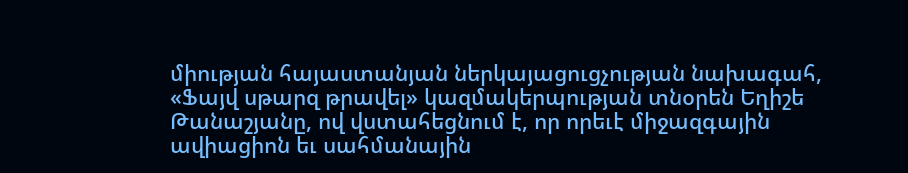միության հայաստանյան ներկայացուցչության նախագահ, «Ֆայվ սթարզ թրավել» կազմակերպության տնօրեն Եղիշե Թանաշյանը, ով վստահեցնում է, որ որեւէ միջազգային ավիացիոն եւ սահմանային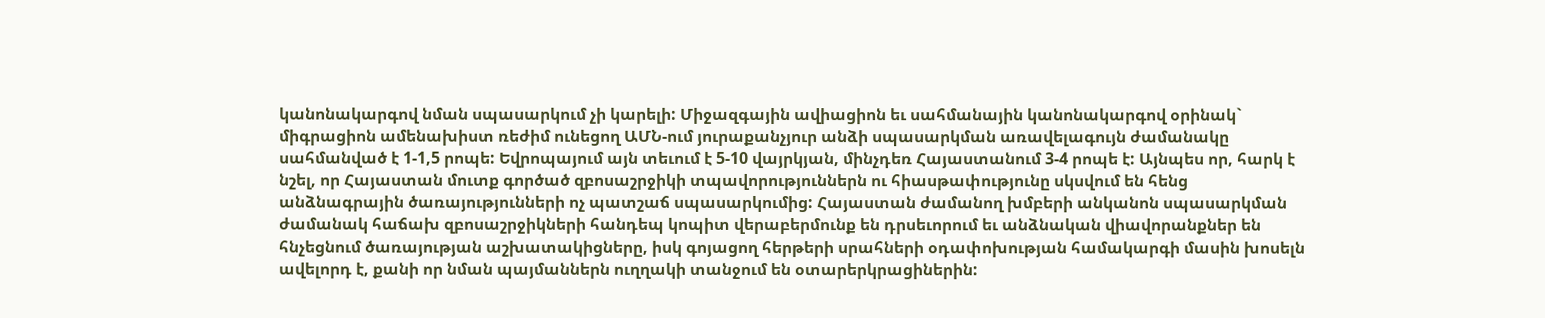կանոնակարգով նման սպասարկում չի կարելի: Միջազգային ավիացիոն եւ սահմանային կանոնակարգով օրինակ` միգրացիոն ամենախիստ ռեժիմ ունեցող ԱՄՆ-ում յուրաքանչյուր անձի սպասարկման առավելագույն ժամանակը սահմանված է 1-1,5 րոպե: Եվրոպայում այն տեւում է 5-10 վայրկյան, մինչդեռ Հայաստանում 3-4 րոպե է: Այնպես որ, հարկ է նշել, որ Հայաստան մուտք գործած զբոսաշրջիկի տպավորություններն ու հիասթափությունը սկսվում են հենց անձնագրային ծառայությունների ոչ պատշաճ սպասարկումից: Հայաստան ժամանող խմբերի անկանոն սպասարկման ժամանակ հաճախ զբոսաշրջիկների հանդեպ կոպիտ վերաբերմունք են դրսեւորում եւ անձնական վիավորանքներ են հնչեցնում ծառայության աշխատակիցները, իսկ գոյացող հերթերի սրահների օդափոխության համակարգի մասին խոսելն ավելորդ է, քանի որ նման պայմաններն ուղղակի տանջում են օտարերկրացիներին: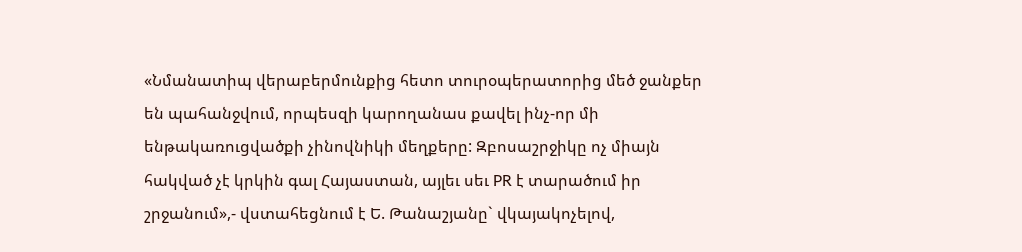«Նմանատիպ վերաբերմունքից հետո տուրօպերատորից մեծ ջանքեր են պահանջվում, որպեսզի կարողանաս քավել ինչ-որ մի ենթակառուցվածքի չինովնիկի մեղքերը: Զբոսաշրջիկը ոչ միայն հակված չէ կրկին գալ Հայաստան, այլեւ սեւ PR է տարածում իր շրջանում»,- վստահեցնում է Ե. Թանաշյանը` վկայակոչելով,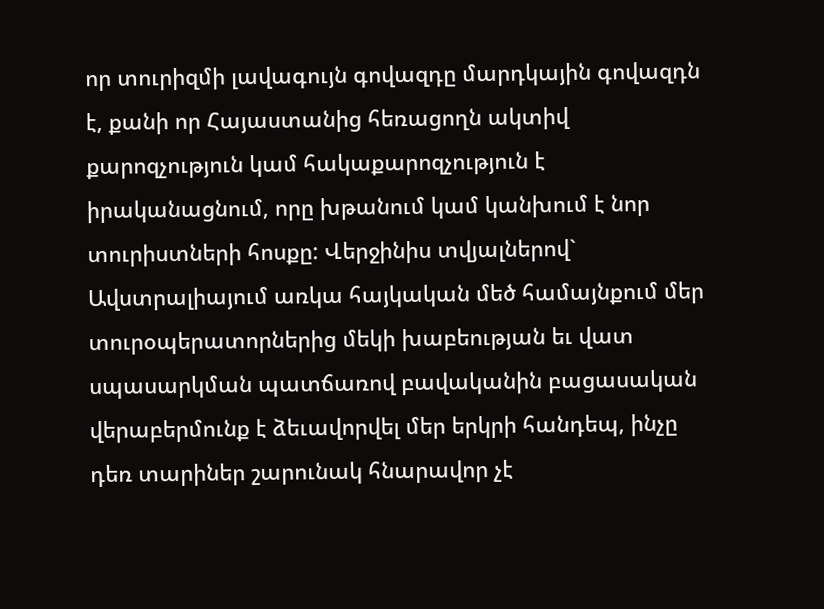որ տուրիզմի լավագույն գովազդը մարդկային գովազդն է, քանի որ Հայաստանից հեռացողն ակտիվ քարոզչություն կամ հակաքարոզչություն է իրականացնում, որը խթանում կամ կանխում է նոր տուրիստների հոսքը: Վերջինիս տվյալներով` Ավստրալիայում առկա հայկական մեծ համայնքում մեր տուրօպերատորներից մեկի խաբեության եւ վատ սպասարկման պատճառով բավականին բացասական վերաբերմունք է ձեւավորվել մեր երկրի հանդեպ, ինչը դեռ տարիներ շարունակ հնարավոր չէ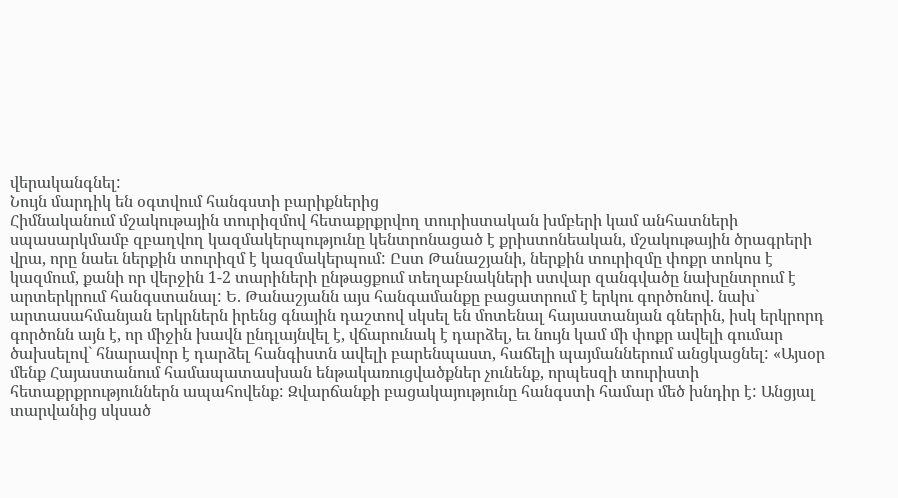վերականգնել:
Նույն մարդիկ են օգտվում հանգստի բարիքներից
Հիմնականում մշակութային տուրիզմով հետաքրքրվող տուրիստական խմբերի կամ անհատների սպասարկմամբ զբաղվող կազմակերպությունը կենտրոնացած է քրիստոնեական, մշակութային ծրագրերի վրա, որը նաեւ ներքին տուրիզմ է կազմակերպում: Ըստ Թանաշյանի, ներքին տուրիզմը փոքր տոկոս է կազմում, քանի որ վերջին 1-2 տարիների ընթացքում տեղաբնակների ստվար զանգվածը նախընտրում է արտերկրում հանգստանալ: Ե. Թանաշյանն այս հանգամանքը բացատրում է երկու գործոնով. նախ` արտասահմանյան երկրներն իրենց գնային դաշտով սկսել են մոտենալ հայաստանյան գներին, իսկ երկրորդ գործոնն այն է, որ միջին խավն ընդլայնվել է, վճարունակ է դարձել, եւ նույն կամ մի փոքր ավելի գումար ծախսելով` հնարավոր է դարձել հանգիստն ավելի բարենպաստ, հաճելի պայմաններում անցկացնել: «Այսօր մենք Հայաստանում համապատասխան ենթակառուցվածքներ չունենք, որպեսզի տուրիստի հետաքրքրություններն ապահովենք: Զվարճանքի բացակայությունը հանգստի համար մեծ խնդիր է: Անցյալ տարվանից սկսած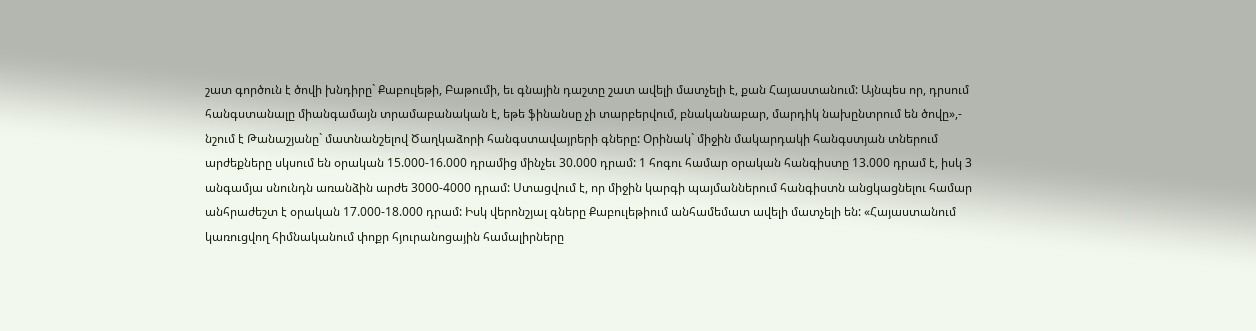շատ գործուն է ծովի խնդիրը` Քաբուլեթի, Բաթումի, եւ գնային դաշտը շատ ավելի մատչելի է, քան Հայաստանում: Այնպես որ, դրսում հանգստանալը միանգամայն տրամաբանական է, եթե ֆինանսը չի տարբերվում, բնականաբար, մարդիկ նախընտրում են ծովը»,- նշում է Թանաշյանը` մատնանշելով Ծաղկաձորի հանգստավայրերի գները: Օրինակ` միջին մակարդակի հանգստյան տներում արժեքները սկսում են օրական 15.000-16.000 դրամից մինչեւ 30.000 դրամ: 1 հոգու համար օրական հանգիստը 13.000 դրամ է, իսկ 3 անգամյա սնունդն առանձին արժե 3000-4000 դրամ: Ստացվում է, որ միջին կարգի պայմաններում հանգիստն անցկացնելու համար անհրաժեշտ է օրական 17.000-18.000 դրամ: Իսկ վերոնշյալ գները Քաբուլեթիում անհամեմատ ավելի մատչելի են: «Հայաստանում կառուցվող հիմնականում փոքր հյուրանոցային համալիրները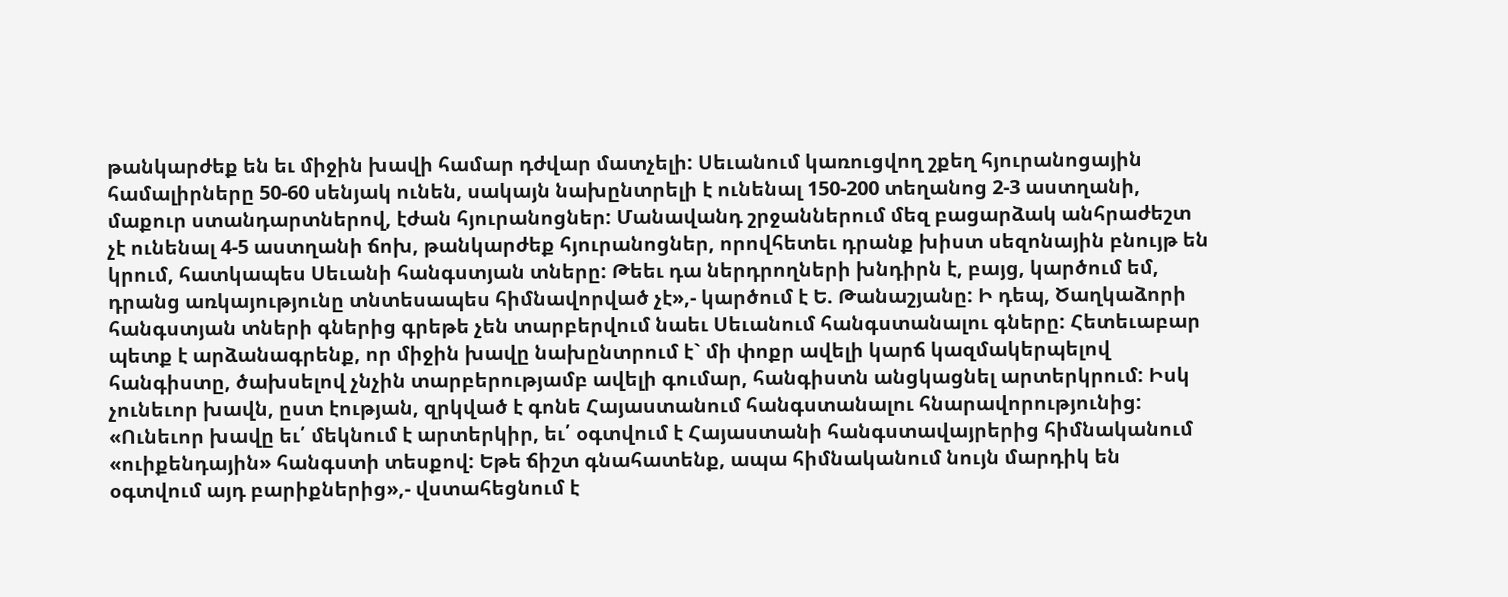թանկարժեք են եւ միջին խավի համար դժվար մատչելի: Սեւանում կառուցվող շքեղ հյուրանոցային համալիրները 50-60 սենյակ ունեն, սակայն նախընտրելի է ունենալ 150-200 տեղանոց 2-3 աստղանի, մաքուր ստանդարտներով, էժան հյուրանոցներ: Մանավանդ շրջաններում մեզ բացարձակ անհրաժեշտ չէ ունենալ 4-5 աստղանի ճոխ, թանկարժեք հյուրանոցներ, որովհետեւ դրանք խիստ սեզոնային բնույթ են կրում, հատկապես Սեւանի հանգստյան տները: Թեեւ դա ներդրողների խնդիրն է, բայց, կարծում եմ, դրանց առկայությունը տնտեսապես հիմնավորված չէ»,- կարծում է Ե. Թանաշյանը: Ի դեպ, Ծաղկաձորի հանգստյան տների գներից գրեթե չեն տարբերվում նաեւ Սեւանում հանգստանալու գները: Հետեւաբար պետք է արձանագրենք, որ միջին խավը նախընտրում է` մի փոքր ավելի կարճ կազմակերպելով հանգիստը, ծախսելով չնչին տարբերությամբ ավելի գումար, հանգիստն անցկացնել արտերկրում: Իսկ չունեւոր խավն, ըստ էության, զրկված է գոնե Հայաստանում հանգստանալու հնարավորությունից: «Ունեւոր խավը եւ՛ մեկնում է արտերկիր, եւ՛ օգտվում է Հայաստանի հանգստավայրերից հիմնականում «ուիքենդային» հանգստի տեսքով: Եթե ճիշտ գնահատենք, ապա հիմնականում նույն մարդիկ են օգտվում այդ բարիքներից»,- վստահեցնում է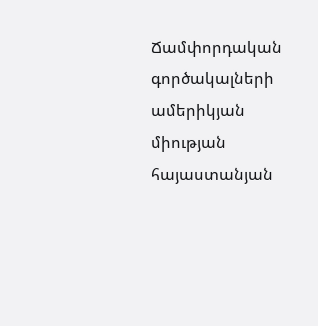Ճամփորդական գործակալների ամերիկյան միության հայաստանյան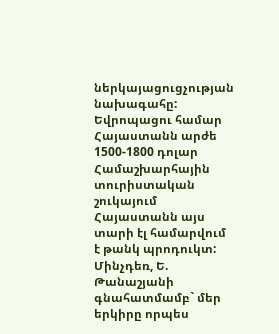ներկայացուցչության նախագահը:
Եվրոպացու համար Հայաստանն արժե 1500-1800 դոլար
Համաշխարհային տուրիստական շուկայում Հայաստանն այս տարի էլ համարվում է թանկ պրոդուկտ: Մինչդեռ, Ե. Թանաշյանի գնահատմամբ` մեր երկիրը որպես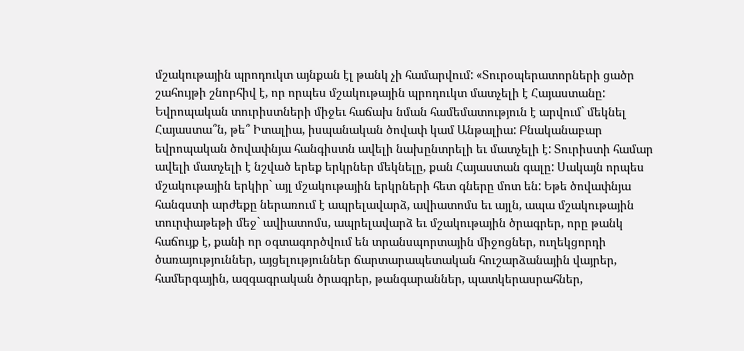մշակութային պրոդուկտ այնքան էլ թանկ չի համարվում: «Տուրօպերատորների ցածր շահույթի շնորհիվ է, որ որպես մշակութային պրոդուկտ մատչելի է Հայաստանը: Եվրոպական տուրիստների միջեւ հաճախ նման համեմատություն է արվում` մեկնել Հայաստա՞ն, թե՞ Իտալիա, իսպանական ծովափ կամ Անթալիա: Բնականաբար եվրոպական ծովափնյա հանգիստն ավելի նախընտրելի եւ մատչելի է: Տուրիստի համար ավելի մատչելի է նշված երեք երկրներ մեկնելը, քան Հայաստան գալը: Սակայն որպես մշակութային երկիր` այլ մշակութային երկրների հետ գները մոտ են: Եթե ծովափնյա հանգստի արժեքը ներառում է ապրելավարձ, ավիատոմս եւ այլն, ապա մշակութային տուրփաթեթի մեջ` ավիատոմս, ապրելավարձ եւ մշակութային ծրագրեր, որը թանկ հաճույք է, քանի որ օգտագործվում են տրանսպորտային միջոցներ, ուղեկցորդի ծառայություններ, այցելություններ ճարտարապետական հուշարձանային վայրեր, համերգային, ազգագրական ծրագրեր, թանգարաններ, պատկերասրահներ,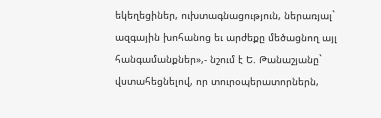եկեղեցիներ, ուխտագնացություն, ներառյալ` ազգային խոհանոց եւ արժեքը մեծացնող այլ հանգամանքներ»,- նշում է Ե. Թանաշյանը` վստահեցնելով, որ տուրօպերատորներն,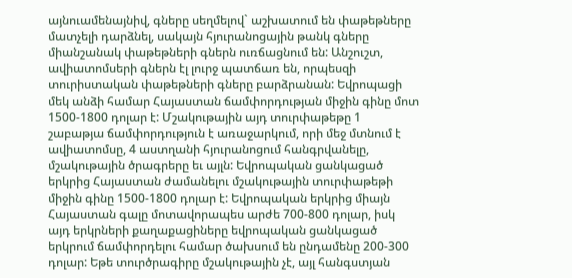այնուամենայնիվ, գները սեղմելով` աշխատում են փաթեթները մատչելի դարձնել, սակայն հյուրանոցային թանկ գները միանշանակ փաթեթների գներն ուռճացնում են: Անշուշտ, ավիատոմսերի գներն էլ լուրջ պատճառ են, որպեսզի տուրիստական փաթեթների գները բարձրանան: Եվրոպացի մեկ անձի համար Հայաստան ճամփորդության միջին գինը մոտ 1500-1800 դոլար է: Մշակութային այդ տուրփաթեթը 1 շաբաթյա ճամփորդություն է առաջարկում, որի մեջ մտնում է ավիատոմսը, 4 աստղանի հյուրանոցում հանգրվանելը, մշակութային ծրագրերը եւ այլն: Եվրոպական ցանկացած երկրից Հայաստան ժամանելու մշակութային տուրփաթեթի միջին գինը 1500-1800 դոլար է: Եվրոպական երկրից միայն Հայաստան գալը մոտավորապես արժե 700-800 դոլար, իսկ այդ երկրների քաղաքացիները եվրոպական ցանկացած երկրում ճամփորդելու համար ծախսում են ընդամենը 200-300 դոլար: Եթե տուրծրագիրը մշակութային չէ, այլ հանգստյան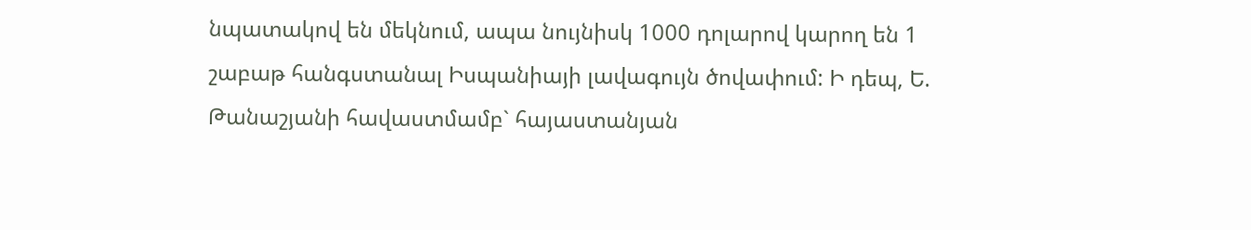նպատակով են մեկնում, ապա նույնիսկ 1000 դոլարով կարող են 1 շաբաթ հանգստանալ Իսպանիայի լավագույն ծովափում: Ի դեպ, Ե. Թանաշյանի հավաստմամբ` հայաստանյան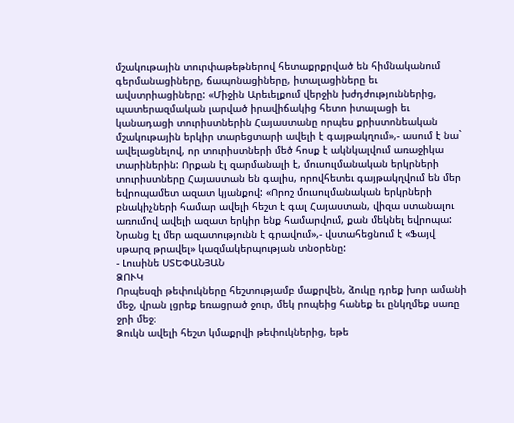մշակութային տուրփաթեթներով հետաքրքրված են հիմնականում գերմանացիները, ճապոնացիները, իտալացիները եւ ավստրիացիները: «Միջին Արեւելքում վերջին խժդժություններից, պատերազմական լարված իրավիճակից հետո իտալացի եւ կանադացի տուրիստներին Հայաստանը որպես քրիստոնեական մշակութային երկիր տարեցտարի ավելի է գայթակղում»,- ասում է նա` ավելացնելով, որ տուրիստների մեծ հոսք է ակնկալվում առաջիկա տարիներին: Որքան էլ զարմանալի է, մուսուլմանական երկրների տուրիստները Հայաստան են գալիս, որովհետեւ գայթակղվում են մեր եվրոպամետ ազատ կյանքով: «Որոշ մուսուլմանական երկրների բնակիչների համար ավելի հեշտ է գալ Հայաստան, վիզա ստանալու առումով ավելի ազատ երկիր ենք համարվում, քան մեկնել եվրոպա: Նրանց էլ մեր ազատությունն է գրավում»,- վստահեցնում է «Ֆայվ սթարզ թրավել» կազմակերպության տնօրենը:
- Լուսինե ՍՏԵՓԱՆՅԱՆ
ՁՈՒԿ
Որպեսզի թեփուկները հեշտությամբ մաքրվեն, ձուկը դրեք խոր ամանի մեջ, վրան լցրեք եռացրած ջուր, մեկ րոպեից հանեք եւ ընկղմեք սառը ջրի մեջ։
Ձուկն ավելի հեշտ կմաքրվի թեփուկներից, եթե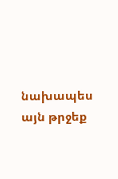նախապես այն թրջեք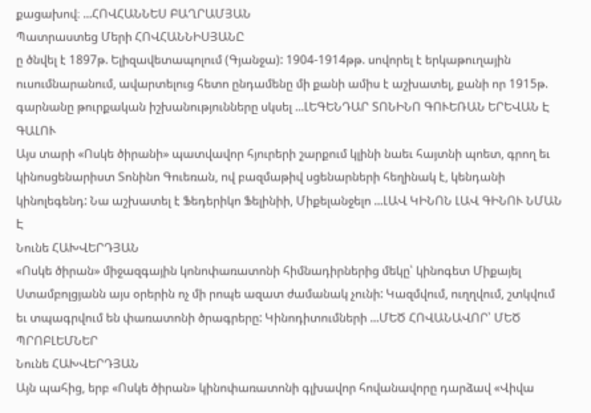քացախով։ ...ՀՈՎՀԱՆՆԵՍ ԲԱՂՐԱՄՅԱՆ
Պատրաստեց Մերի ՀՈՎՀԱՆՆԻՍՅԱՆԸ
ը ծնվել է 1897թ. Ելիզավետապոլում (Գյանջա): 1904-1914թթ. սովորել է երկաթուղային ուսումնարանում, ավարտելուց հետո ընդամենը մի քանի ամիս է աշխատել, քանի որ 1915թ. գարնանը թուրքական իշխանությունները սկսել ...ԼԵԳԵՆԴԱՐ ՏՈՆԻՆՈ ԳՈՒԵՌԱՆ ԵՐԵՎԱՆ Է ԳԱԼՈՒ
Այս տարի «Ոսկե ծիրանի» պատվավոր հյուրերի շարքում կլինի նաեւ հայտնի պոետ, գրող եւ կինոսցենարիստ Տոնինո Գուեռան, ով բազմաթիվ սցենարների հեղինակ է, կենդանի կինոլեգենդ: Նա աշխատել է Ֆեդերիկո Ֆելինիի, Միքելանջելո ...ԼԱՎ ԿԻՆՈՆ ԼԱՎ ԳԻՆՈՒ ՆՄԱՆ Է
Նունե ՀԱԽՎԵՐԴՅԱՆ
«Ոսկե ծիրան» միջազգային կոնոփառատոնի հիմնադիրներից մեկը՝ կինոգետ Միքայել Ստամբոլցյանն այս օրերին ոչ մի րոպե ազատ ժամանակ չունի: Կազմվում, ուղղվում, շտկվում եւ տպագրվում են փառատոնի ծրագրերը: Կինոդիտումների ...ՄԵԾ ՀՈՎԱՆԱՎՈՐ՝ ՄԵԾ ՊՐՈԲԼԵՄՆԵՐ
Նունե ՀԱԽՎԵՐԴՅԱՆ
Այն պահից, երբ «Ոսկե ծիրան» կինոփառատոնի գլխավոր հովանավորը դարձավ «Վիվա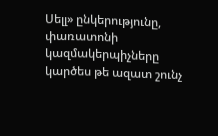Սելլ» ընկերությունը, փառատոնի կազմակերպիչները կարծես թե ազատ շունչ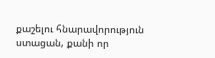քաշելու հնարավորություն ստացան, քանի որ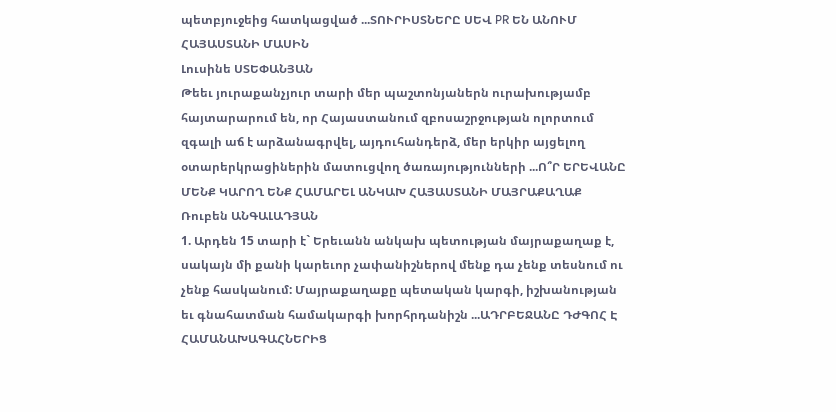պետբյուջեից հատկացված ...ՏՈՒՐԻՍՏՆԵՐԸ ՍԵՎ PR ԵՆ ԱՆՈՒՄ ՀԱՅԱՍՏԱՆԻ ՄԱՍԻՆ
Լուսինե ՍՏԵՓԱՆՅԱՆ
Թեեւ յուրաքանչյուր տարի մեր պաշտոնյաներն ուրախությամբ հայտարարում են, որ Հայաստանում զբոսաշրջության ոլորտում զգալի աճ է արձանագրվել, այդուհանդերձ, մեր երկիր այցելող օտարերկրացիներին մատուցվող ծառայությունների ...Ո՞Ր ԵՐԵՎԱՆԸ ՄԵՆՔ ԿԱՐՈՂ ԵՆՔ ՀԱՄԱՐԵԼ ԱՆԿԱԽ ՀԱՅԱՍՏԱՆԻ ՄԱՅՐԱՔԱՂԱՔ
Ռուբեն ԱՆԳԱԼԱԴՅԱՆ
1. Արդեն 15 տարի է` Երեւանն անկախ պետության մայրաքաղաք է, սակայն մի քանի կարեւոր չափանիշներով մենք դա չենք տեսնում ու չենք հասկանում: Մայրաքաղաքը պետական կարգի, իշխանության եւ գնահատման համակարգի խորհրդանիշն ...ԱԴՐԲԵՋԱՆԸ ԴԺԳՈՀ Է ՀԱՄԱՆԱԽԱԳԱՀՆԵՐԻՑ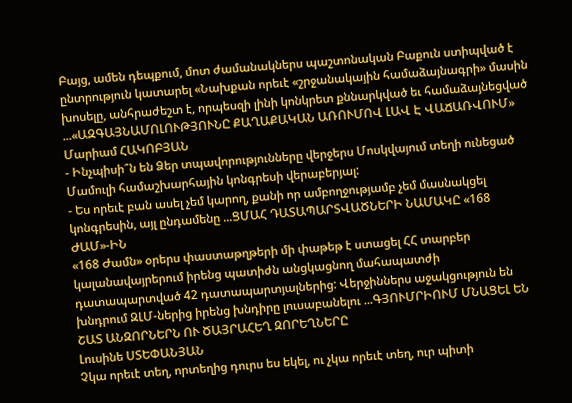Բայց, ամեն դեպքում, մոտ ժամանակներս պաշտոնական Բաքուն ստիպված է ընտրություն կատարել «Նախքան որեւէ «շրջանակային համաձայնագրի» մասին խոսելը, անհրաժեշտ է, որպեսզի լինի կոնկրետ քննարկված եւ համաձայնեցված ...«ԱԶԳԱՅՆԱՄՈԼՈՒԹՅՈՒՆԸ ՔԱՂԱՔԱԿԱՆ ԱՌՈՒՄՈՎ ԼԱՎ Է ՎԱՃԱՌՎՈՒՄ»
Մարիամ ՀԱԿՈԲՅԱՆ
- Ինչպիսի՞ն են Ձեր տպավորությունները վերջերս Մոսկվայում տեղի ունեցած Մամուլի համաշխարհային կոնգրեսի վերաբերյալ:
- Ես որեւէ բան ասել չեմ կարող, քանի որ ամբողջությամբ չեմ մասնակցել կոնգրեսին, այլ ընդամենը ...ՑՄԱՀ ԴԱՏԱՊԱՐՏՎԱԾՆԵՐԻ ՆԱՄԱԿԸ «168 ԺԱՄ»-ԻՆ
«168 Ժամն» օրերս փաստաթղթերի մի փաթեթ է ստացել ՀՀ տարբեր կալանավայրերում իրենց պատիժն անցկացնող մահապատժի դատապարտված 42 դատապարտյալներից: Վերջիններս աջակցություն են խնդրում ԶԼՄ-ներից իրենց խնդիրը լուսաբանելու ...ԳՅՈՒՄՐԻՈՒՄ ՄՆԱՑԵԼ ԵՆ ՇԱՏ ԱՆԶՈՐՆԵՐՆ ՈՒ ԾԱՅՐԱՀԵՂ ԶՈՐԵՂՆԵՐԸ
Լուսինե ՍՏԵՓԱՆՅԱՆ
Չկա որեւէ տեղ, որտեղից դուրս ես եկել, ու չկա որեւէ տեղ, ուր պիտի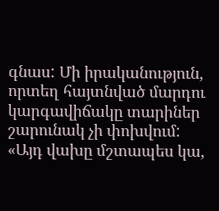գնաս: Մի իրականություն, որտեղ հայտնված մարդու կարգավիճակը տարիներ շարունակ չի փոխվում: «Այդ վախը մշտապես կա,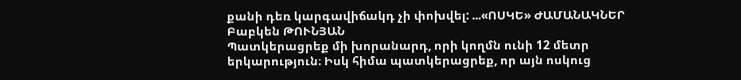քանի դեռ կարգավիճակդ չի փոխվել: ...«ՈՍԿԵ» ԺԱՄԱՆԱԿՆԵՐ
Բաբկեն ԹՈՒՆՅԱՆ
Պատկերացրեք մի խորանարդ, որի կողմն ունի 12 մետր երկարություն։ Իսկ հիմա պատկերացրեք, որ այն ոսկուց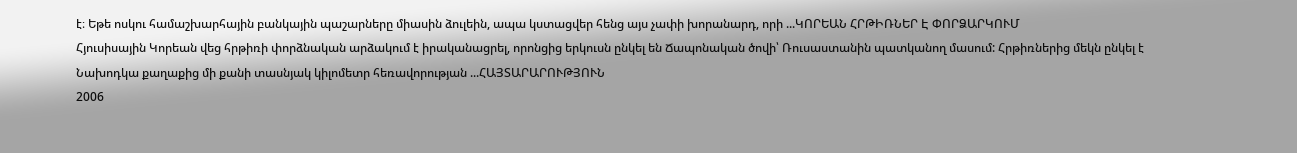է։ Եթե ոսկու համաշխարհային բանկային պաշարները միասին ձուլեին, ապա կստացվեր հենց այս չափի խորանարդ, որի ...ԿՈՐԵԱՆ ՀՐԹԻՌՆԵՐ Է ՓՈՐՁԱՐԿՈՒՄ
Հյուսիսային Կորեան վեց հրթիռի փորձնական արձակում է իրականացրել, որոնցից երկուսն ընկել են Ճապոնական ծովի՝ Ռուսաստանին պատկանող մասում: Հրթիռներից մեկն ընկել է Նախոդկա քաղաքից մի քանի տասնյակ կիլոմետր հեռավորության ...ՀԱՅՏԱՐԱՐՈՒԹՅՈՒՆ
2006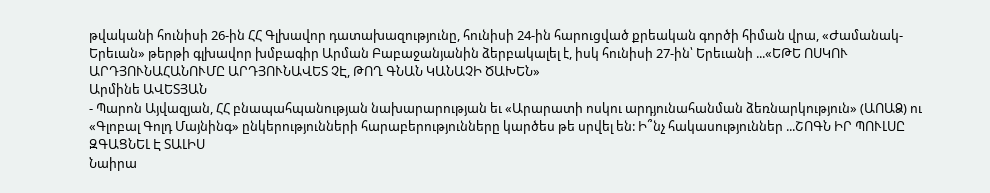թվականի հունիսի 26-ին ՀՀ Գլխավոր դատախազությունը, հունիսի 24-ին հարուցված քրեական գործի հիման վրա, «Ժամանակ-Երեւան» թերթի գլխավոր խմբագիր Արման Բաբաջանյանին ձերբակալել է, իսկ հունիսի 27-ին՝ Երեւանի ...«ԵԹԵ ՈՍԿՈՒ ԱՐԴՅՈՒՆԱՀԱՆՈՒՄԸ ԱՐԴՅՈՒՆԱՎԵՏ ՉԷ, ԹՈՂ ԳՆԱՆ ԿԱՆԱՉԻ ԾԱԽԵՆ»
Արմինե ԱՎԵՏՅԱՆ
- Պարոն Այվազյան, ՀՀ բնապահպանության նախարարության եւ «Արարատի ոսկու արդյունահանման ձեռնարկություն» (ԱՈԱՁ) ու «Գլոբալ Գոլդ Մայնինգ» ընկերությունների հարաբերությունները կարծես թե սրվել են: Ի՞նչ հակասություններ ...ՇՈԳՆ ԻՐ ՊՈՒԼՍԸ ԶԳԱՑՆԵԼ Է ՏԱԼԻՍ
Նաիրա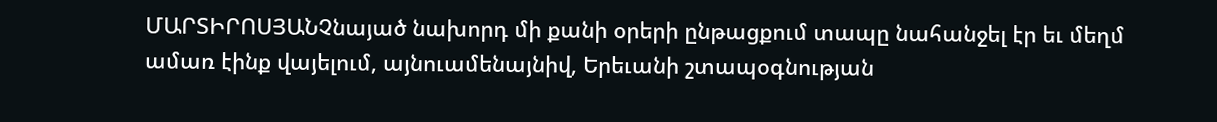ՄԱՐՏԻՐՈՍՅԱՆՉնայած նախորդ մի քանի օրերի ընթացքում տապը նահանջել էր եւ մեղմ ամառ էինք վայելում, այնուամենայնիվ, Երեւանի շտապօգնության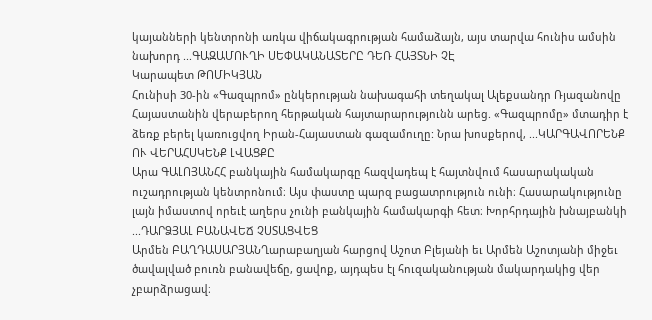կայանների կենտրոնի առկա վիճակագրության համաձայն, այս տարվա հունիս ամսին նախորդ ...ԳԱԶԱՄՈՒՂԻ ՍԵՓԱԿԱՆԱՏԵՐԸ ԴԵՌ ՀԱՅՏՆԻ ՉԷ
Կարապետ ԹՈՄԻԿՅԱՆ
Հունիսի 30-ին «Գազպրոմ» ընկերության նախագահի տեղակալ Ալեքսանդր Ռյազանովը Հայաստանին վերաբերող հերթական հայտարարությունն արեց. «Գազպրոմը» մտադիր է ձեռք բերել կառուցվող Իրան-Հայաստան գազամուղը: Նրա խոսքերով, ...ԿԱՐԳԱՎՈՐԵՆՔ ՈՒ ՎԵՐԱՀՍԿԵՆՔ ԼՎԱՑՔԸ
Արա ԳԱԼՈՅԱՆՀՀ բանկային համակարգը հազվադեպ է հայտնվում հասարակական ուշադրության կենտրոնում։ Այս փաստը պարզ բացատրություն ունի։ Հասարակությունը լայն իմաստով որեւէ աղերս չունի բանկային համակարգի հետ։ Խորհրդային խնայբանկի ...ԴԱՐՁՅԱԼ ԲԱՆԱՎԵՃ ՉՍՏԱՑՎԵՑ
Արմեն ԲԱՂԴԱՍԱՐՅԱՆՂարաբաղյան հարցով Աշոտ Բլեյանի եւ Արմեն Աշոտյանի միջեւ ծավալված բուռն բանավեճը, ցավոք, այդպես էլ հուզականության մակարդակից վեր չբարձրացավ։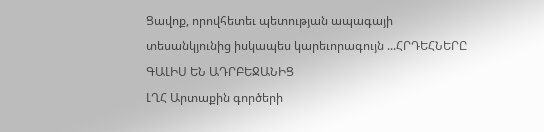Ցավոք, որովհետեւ պետության ապագայի տեսանկյունից իսկապես կարեւորագույն ...ՀՐԴԵՀՆԵՐԸ ԳԱԼԻՍ ԵՆ ԱԴՐԲԵՋԱՆԻՑ
ԼՂՀ Արտաքին գործերի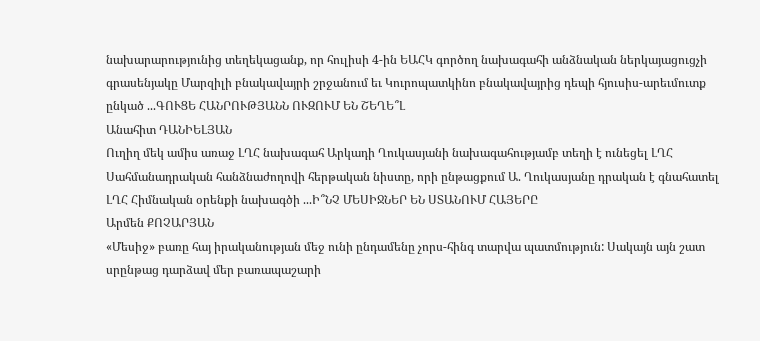նախարարությունից տեղեկացանք, որ հուլիսի 4-ին ԵԱՀԿ գործող նախագահի անձնական ներկայացուցչի գրասենյակը Մարզիլի բնակավայրի շրջանում եւ Կուրոպատկինո բնակավայրից դեպի հյուսիս-արեւմուտք ընկած ...ԳՈՒՑԵ ՀԱՆՐՈՒԹՅԱՆՆ ՈՒԶՈՒՄ ԵՆ ՇԵՂԵ՞Լ
Անահիտ ԴԱՆԻԵԼՅԱՆ
Ուղիղ մեկ ամիս առաջ ԼՂՀ նախագահ Արկադի Ղուկասյանի նախագահությամբ տեղի է ունեցել ԼՂՀ Սահմանադրական հանձնաժողովի հերթական նիստը, որի ընթացքում Ա. Ղուկասյանը դրական է գնահատել ԼՂՀ Հիմնական օրենքի նախագծի ...Ի՞ՆՉ ՄԵՍԻՋՆԵՐ ԵՆ ՍՏԱՆՈՒՄ ՀԱՅԵՐԸ
Արմեն ՔՈՉԱՐՅԱՆ
«Մեսիջ» բառը հայ իրականության մեջ ունի ընդամենը չորս-հինգ տարվա պատմություն: Սակայն այն շատ սրընթաց դարձավ մեր բառապաշարի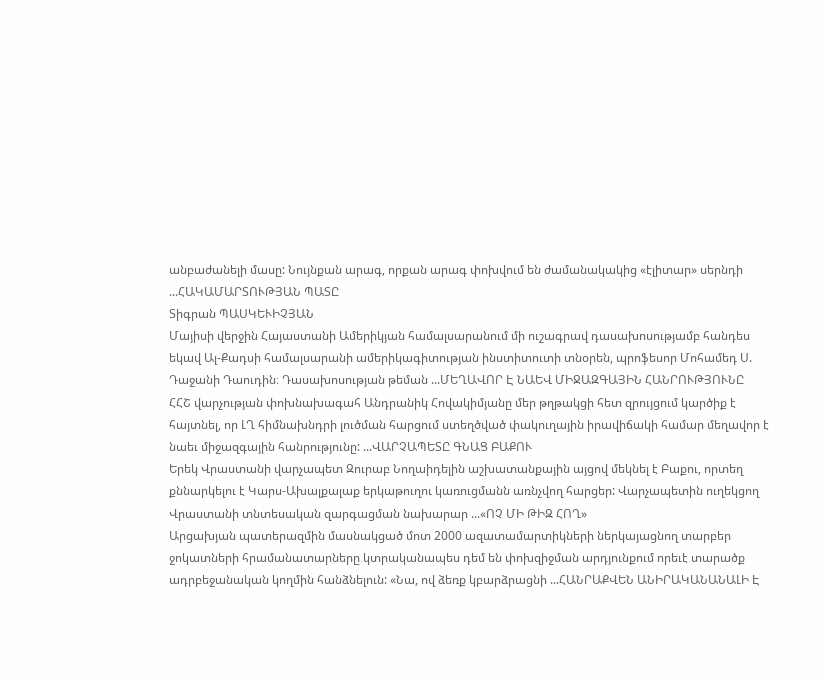անբաժանելի մասը: Նույնքան արագ, որքան արագ փոխվում են ժամանակակից «էլիտար» սերնդի ...ՀԱԿԱՄԱՐՏՈՒԹՅԱՆ ՊԱՏԸ
Տիգրան ՊԱՍԿԵՒԻՉՅԱՆ
Մայիսի վերջին Հայաստանի Ամերիկյան համալսարանում մի ուշագրավ դասախոսությամբ հանդես եկավ Ալ-Քադսի համալսարանի ամերիկագիտության ինստիտուտի տնօրեն, պրոֆեսոր Մոհամեդ Ս. Դաջանի Դաուդին։ Դասախոսության թեման ...ՄԵՂԱՎՈՐ Է ՆԱԵՎ ՄԻՋԱԶԳԱՅԻՆ ՀԱՆՐՈՒԹՅՈՒՆԸ
ՀՀՇ վարչության փոխնախագահ Անդրանիկ Հովակիմյանը մեր թղթակցի հետ զրույցում կարծիք է հայտնել, որ ԼՂ հիմնախնդրի լուծման հարցում ստեղծված փակուղային իրավիճակի համար մեղավոր է նաեւ միջազգային հանրությունը: ...ՎԱՐՉԱՊԵՏԸ ԳՆԱՑ ԲԱՔՈՒ
Երեկ Վրաստանի վարչապետ Զուրաբ Նողաիդելին աշխատանքային այցով մեկնել է Բաքու, որտեղ քննարկելու է Կարս-Ախալքալաք երկաթուղու կառուցմանն առնչվող հարցեր: Վարչապետին ուղեկցող Վրաստանի տնտեսական զարգացման նախարար ...«ՈՉ ՄԻ ԹԻԶ ՀՈՂ»
Արցախյան պատերազմին մասնակցած մոտ 2000 ազատամարտիկների ներկայացնող տարբեր ջոկատների հրամանատարները կտրականապես դեմ են փոխզիջման արդյունքում որեւէ տարածք ադրբեջանական կողմին հանձնելուն: «Նա, ով ձեռք կբարձրացնի ...ՀԱՆՐԱՔՎԵՆ ԱՆԻՐԱԿԱՆԱՆԱԼԻ Է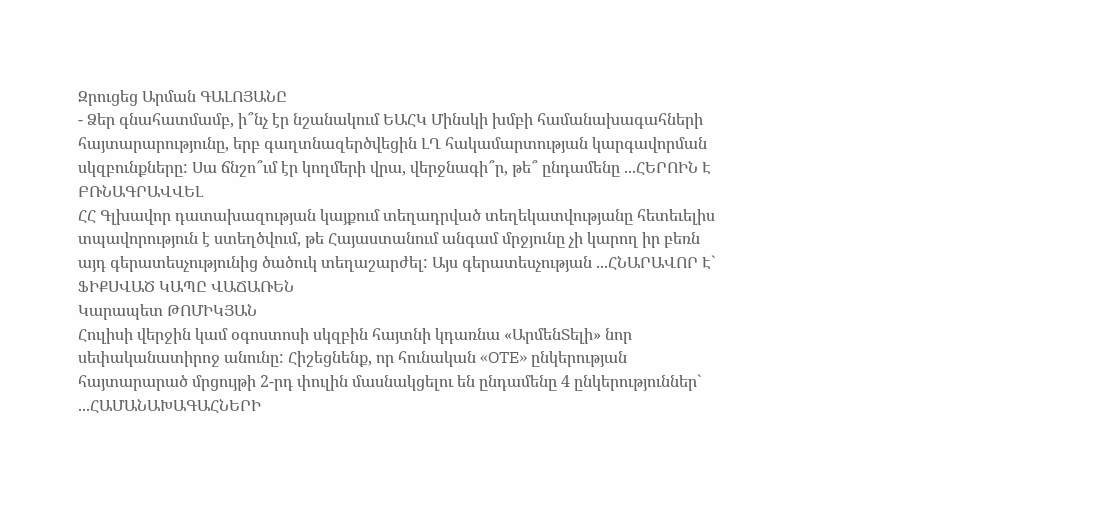Զրուցեց Արման ԳԱԼՈՅԱՆԸ
- Ձեր գնահատմամբ, ի՞նչ էր նշանակում ԵԱՀԿ Մինսկի խմբի համանախագահների հայտարարությունը, երբ գաղտնազերծվեցին ԼՂ հակամարտության կարգավորման սկզբունքները: Սա ճնշո՞ւմ էր կողմերի վրա, վերջնագի՞ր, թե՞ ընդամենը ...ՀԵՐՈԻՆ Է ԲՌՆԱԳՐԱՎՎԵԼ
ՀՀ Գլխավոր դատախազության կայքում տեղադրված տեղեկատվությանը հետեւելիս տպավորություն է ստեղծվում, թե Հայաստանում անգամ մրջյունը չի կարող իր բեռն այդ գերատեսչությունից ծածուկ տեղաշարժել: Այս գերատեսչության ...ՀՆԱՐԱՎՈՐ Է` ՖԻՔՍՎԱԾ ԿԱՊԸ ՎԱՃԱՌԵՆ
Կարապետ ԹՈՄԻԿՅԱՆ
Հուլիսի վերջին կամ օգոստոսի սկզբին հայտնի կդառնա «ԱրմենՏելի» նոր սեփականատիրոջ անունը: Հիշեցնենք, որ հունական «OTE» ընկերության հայտարարած մրցույթի 2-րդ փուլին մասնակցելու են ընդամենը 4 ընկերություններ` ...ՀԱՄԱՆԱԽԱԳԱՀՆԵՐԻ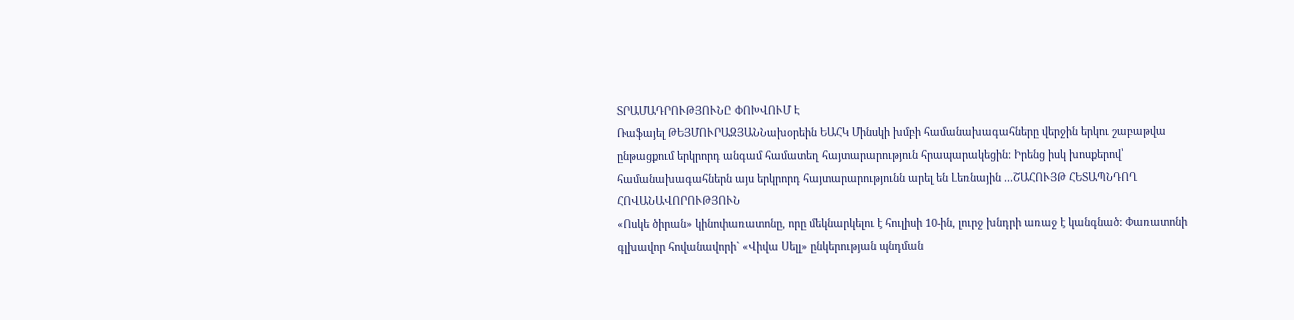ՏՐԱՄԱԴՐՈՒԹՅՈՒՆԸ ՓՈԽՎՈՒՄ Է
Ռաֆայել ԹԵՅՄՈՒՐԱԶՅԱՆՆախօրեին ԵԱՀԿ Մինսկի խմբի համանախագահները վերջին երկու շաբաթվա ընթացքում երկրորդ անգամ համատեղ հայտարարություն հրապարակեցին: Իրենց իսկ խոսքերով՝ համանախագահներն այս երկրորդ հայտարարությունն արել են Լեռնային ...ՇԱՀՈՒՅԹ ՀԵՏԱՊՆԴՈՂ ՀՈՎԱՆԱՎՈՐՈՒԹՅՈՒՆ
«Ոսկե ծիրան» կինոփառատոնը, որը մեկնարկելու է հուլիսի 10-ին, լուրջ խնդրի առաջ է կանգնած: Փառատոնի գլխավոր հովանավորի` «Վիվա Սելլ» ընկերության պնդման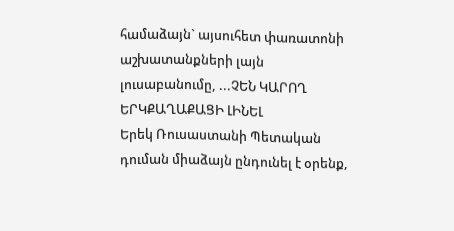համաձայն` այսուհետ փառատոնի աշխատանքների լայն լուսաբանումը, ...ՉԵՆ ԿԱՐՈՂ ԵՐԿՔԱՂԱՔԱՑԻ ԼԻՆԵԼ
Երեկ Ռուսաստանի Պետական դուման միաձայն ընդունել է օրենք,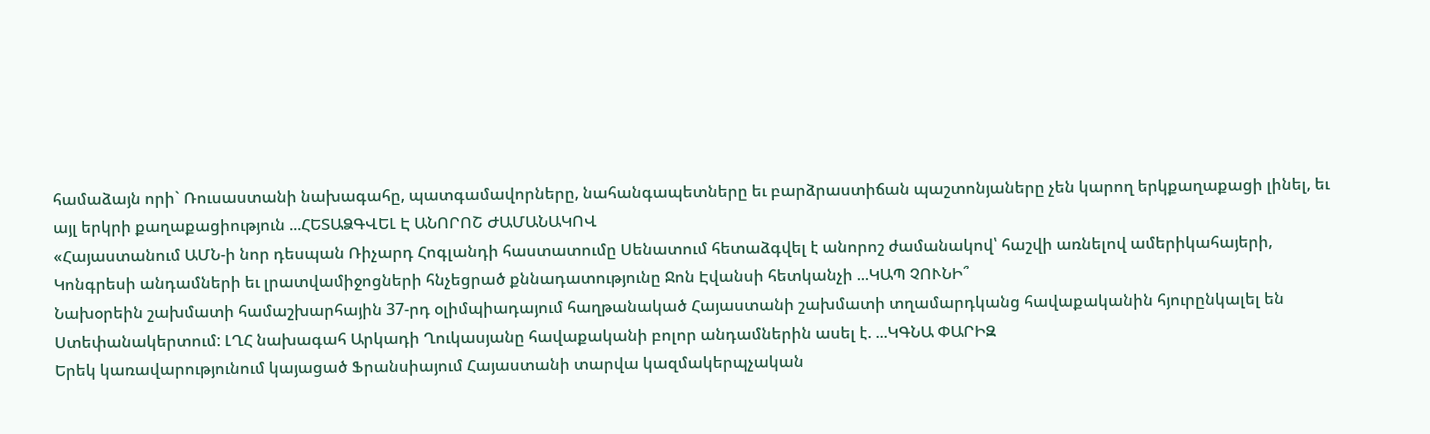համաձայն որի` Ռուսաստանի նախագահը, պատգամավորները, նահանգապետները եւ բարձրաստիճան պաշտոնյաները չեն կարող երկքաղաքացի լինել, եւ այլ երկրի քաղաքացիություն ...ՀԵՏԱՁԳՎԵԼ Է ԱՆՈՐՈՇ ԺԱՄԱՆԱԿՈՎ
«Հայաստանում ԱՄՆ-ի նոր դեսպան Ռիչարդ Հոգլանդի հաստատումը Սենատում հետաձգվել է անորոշ ժամանակով՝ հաշվի առնելով ամերիկահայերի, Կոնգրեսի անդամների եւ լրատվամիջոցների հնչեցրած քննադատությունը Ջոն Էվանսի հետկանչի ...ԿԱՊ ՉՈՒՆԻ՞
Նախօրեին շախմատի համաշխարհային 37-րդ օլիմպիադայում հաղթանակած Հայաստանի շախմատի տղամարդկանց հավաքականին հյուրընկալել են Ստեփանակերտում: ԼՂՀ նախագահ Արկադի Ղուկասյանը հավաքականի բոլոր անդամներին ասել է. ...ԿԳՆԱ ՓԱՐԻԶ
Երեկ կառավարությունում կայացած Ֆրանսիայում Հայաստանի տարվա կազմակերպչական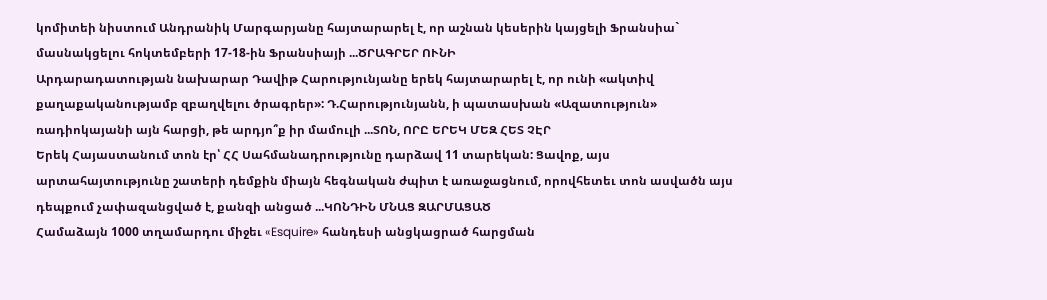կոմիտեի նիստում Անդրանիկ Մարգարյանը հայտարարել է, որ աշնան կեսերին կայցելի Ֆրանսիա` մասնակցելու հոկտեմբերի 17-18-ին Ֆրանսիայի ...ԾՐԱԳՐԵՐ ՈՒՆԻ
Արդարադատության նախարար Դավիթ Հարությունյանը երեկ հայտարարել է, որ ունի «ակտիվ քաղաքականությամբ զբաղվելու ծրագրեր»: Դ.Հարությունյանն, ի պատասխան «Ազատություն» ռադիոկայանի այն հարցի, թե արդյո՞ք իր մամուլի ...ՏՈՆ, ՈՐԸ ԵՐԵԿ ՄԵԶ ՀԵՏ ՉԷՐ
Երեկ Հայաստանում տոն էր՝ ՀՀ Սահմանադրությունը դարձավ 11 տարեկան: Ցավոք, այս արտահայտությունը շատերի դեմքին միայն հեգնական ժպիտ է առաջացնում, որովհետեւ տոն ասվածն այս դեպքում չափազանցված է, քանզի անցած ...ԿՈՆԴԻՆ ՄՆԱՑ ԶԱՐՄԱՑԱԾ
Համաձայն 1000 տղամարդու միջեւ «Esquire» հանդեսի անցկացրած հարցման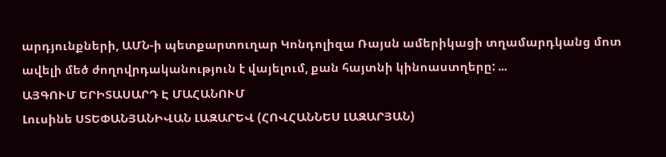արդյունքների, ԱՄՆ-ի պետքարտուղար Կոնդոլիզա Ռայսն ամերիկացի տղամարդկանց մոտ ավելի մեծ ժողովրդականություն է վայելում, քան հայտնի կինոաստղերը: ...
ԱՅԳՈՒՄ ԵՐԻՏԱՍԱՐԴ Է ՄԱՀԱՆՈՒՄ
Լուսինե ՍՏԵՓԱՆՅԱՆԻՎԱՆ ԼԱԶԱՐԵՎ (ՀՈՎՀԱՆՆԵՍ ԼԱԶԱՐՅԱՆ)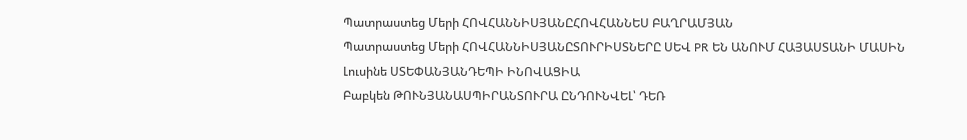Պատրաստեց Մերի ՀՈՎՀԱՆՆԻՍՅԱՆԸՀՈՎՀԱՆՆԵՍ ԲԱՂՐԱՄՅԱՆ
Պատրաստեց Մերի ՀՈՎՀԱՆՆԻՍՅԱՆԸՏՈՒՐԻՍՏՆԵՐԸ ՍԵՎ PR ԵՆ ԱՆՈՒՄ ՀԱՅԱՍՏԱՆԻ ՄԱՍԻՆ
Լուսինե ՍՏԵՓԱՆՅԱՆԴԵՊԻ ԻՆՈՎԱՑԻԱ
Բաբկեն ԹՈՒՆՅԱՆԱՍՊԻՐԱՆՏՈՒՐԱ ԸՆԴՈՒՆՎԵԼ՝ ԴԵՌ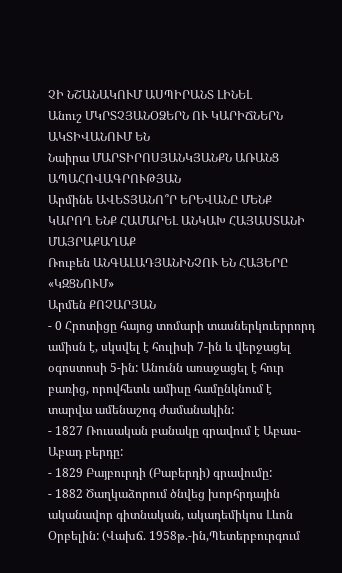ՉԻ ՆՇԱՆԱԿՈՒՄ ԱՍՊԻՐԱՆՏ ԼԻՆԵԼ
Անուշ ՄԿՐՏՉՅԱՆՕՁԵՐՆ ՈՒ ԿԱՐԻՃՆԵՐՆ ԱԿՏԻՎԱՆՈՒՄ ԵՆ
Նաիրա ՄԱՐՏԻՐՈՍՅԱՆԿՅԱՆՔՆ ԱՌԱՆՑ ԱՊԱՀՈՎԱԳՐՈՒԹՅԱՆ
Արմինե ԱՎԵՏՅԱՆՈ՞Ր ԵՐԵՎԱՆԸ ՄԵՆՔ ԿԱՐՈՂ ԵՆՔ ՀԱՄԱՐԵԼ ԱՆԿԱԽ ՀԱՅԱՍՏԱՆԻ ՄԱՅՐԱՔԱՂԱՔ
Ռուբեն ԱՆԳԱԼԱԴՅԱՆԻՆՉՈՒ ԵՆ ՀԱՅԵՐԸ «ԿԶՑՆՈՒՄ»
Արմեն ՔՈՉԱՐՅԱՆ
- 0 Հրոտիցը հայոց տոմարի տասներկուերրորդ ամիսն է, սկսվել է հուլիսի 7-ին և վերջացել օգոստոսի 5-ին: Անունն առաջացել է հուր բառից, որովհետև ամիսը համընկնում է տարվա ամենաշոգ ժամանակին:
- 1827 Ռուսական բանակը գրավում է Աբաս-Աբադ բերդը:
- 1829 Բայբուրդի (Բաբերդի) գրավումը:
- 1882 Ծաղկաձորում ծնվեց խորհրդային ականավոր գիտնական, ակադեմիկոս Լևոն Օրբելին: (Վախճ. 1958թ.-ին,Պետերբուրգում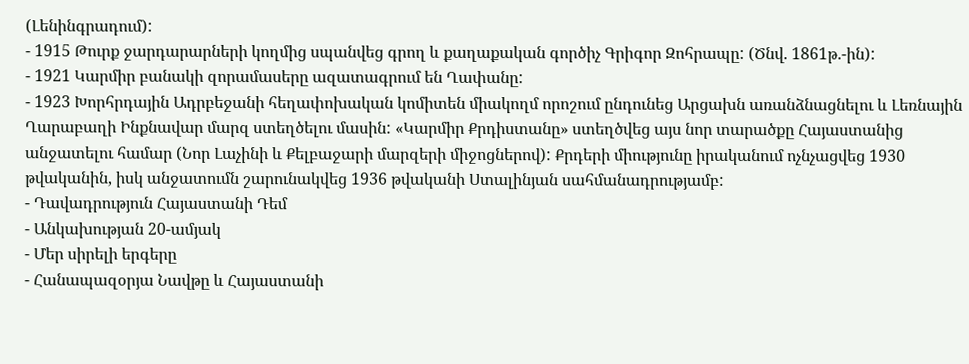(Լենինգրադում):
- 1915 Թուրք ջարդարարների կողմից սպանվեց գրող և քաղաքական գործիչ Գրիգոր Զոհրապը: (Ծնվ. 1861թ.-ին):
- 1921 Կարմիր բանակի զորամասերը ազատագրում են Ղափանը:
- 1923 Խորհրդային Ադրբեջանի հեղափոխական կոմիտեն միակողմ որոշում ընդունեց Արցախն առանձնացնելու և Լեռնային Ղարաբաղի Ինքնավար մարզ ստեղծելու մասին: «Կարմիր Քրդիստանը» ստեղծվեց այս նոր տարածքը Հայաստանից անջատելու համար (Նոր Լաչինի և Քելբաջարի մարզերի միջոցներով): Քրդերի միությունը իրականում ոչնչացվեց 1930 թվականին, իսկ անջատումն շարունակվեց 1936 թվականի Ստալինյան սահմանադրությամբ:
- Դավադրություն Հայաստանի Դեմ
- Անկախության 20-ամյակ
- Մեր սիրելի երգերը
- Հանապազօրյա Նավթը և Հայաստանի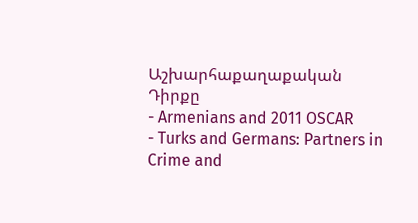Աշխարհաքաղաքական Դիրքը
- Armenians and 2011 OSCAR
- Turks and Germans: Partners in Crime and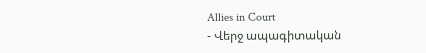Allies in Court
- Վերջ ապագիտական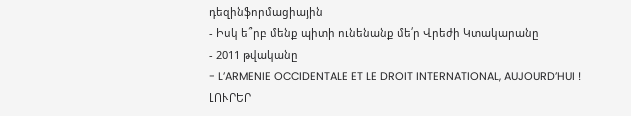դեզինֆորմացիային
- Իսկ ե՞րբ մենք պիտի ունենանք մե՛ր Վրեժի Կտակարանը
- 2011 թվականը
- L’ARMENIE OCCIDENTALE ET LE DROIT INTERNATIONAL, AUJOURD’HUI !
ԼՈՒՐԵՐ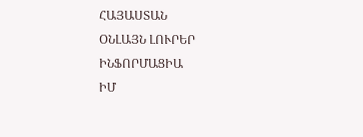ՀԱՅԱՍՏԱՆ
ՕՆԼԱՅՆ ԼՈՒՐԵՐ
ԻՆՖՈՐՄԱՑԻԱ
ԻՄ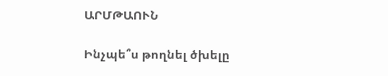ԱՐՄԹԱՈՒՆ

Ինչպե՞ս թողնել ծխելը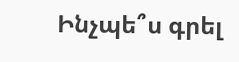Ինչպե՞ս գրել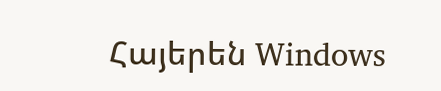Հայերեն Windows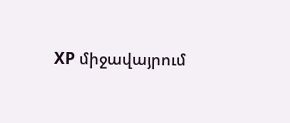XP միջավայրում